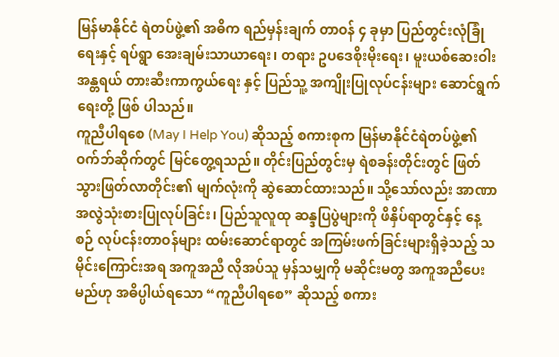မြန်မာနိုင်ငံ ရဲတပ်ဖွဲ့၏ အဓိက ရည်မှန်းချက် တာဝန် ၄ ခုမှာ ပြည်တွင်းလုံခြုံရေးနှင့် ရပ်ရွာ အေးချမ်းသာယာရေး၊ တရား ဥပဒေစိုးမိုးရေး၊ မူးယစ်ဆေးဝါး အန္တရယ် တားဆီးကာကွယ်ရေး နှင့် ပြည်သူ့ အကျိုးပြုလုပ်ငန်းများ ဆောင်ရွက်ရေးတို့ ဖြစ် ပါသည်။
ကူညီပါရစေ (May I Help You) ဆိုသည့် စကားစုက မြန်မာနိုင်ငံရဲတပ်ဖွဲ့၏ ဝက်ဘ်ဆိုက်တွင် မြင်တွေ့ရသည်။ တိုင်းပြည်တွင်းမှ ရဲစခန်းတိုင်းတွင် ဖြတ်သွားဖြတ်လာတိုင်း၏ မျက်လုံးကို ဆွဲဆောင်ထားသည်။ သို့သော်လည်း အာဏာ အလွဲသုံးစားပြုလုပ်ခြင်း၊ ပြည်သူလူထု ဆန္ဒပြပွဲများကို ဖိနှိပ်ရာတွင်နှင့် နေ့ စဉ် လုပ်ငန်းတာဝန်များ ထမ်းဆောင်ရာတွင် အကြမ်းဖက်ခြင်းများရှိခဲ့သည့် သမိုင်းကြောင်းအရ အကူအညီ လိုအပ်သူ မှန်သမျှကို မဆိုင်းမတွ အကူအညီပေးမည်ဟု အဓိပ္ပါယ်ရသော “ကူညီပါရစေ” ဆိုသည့် စကား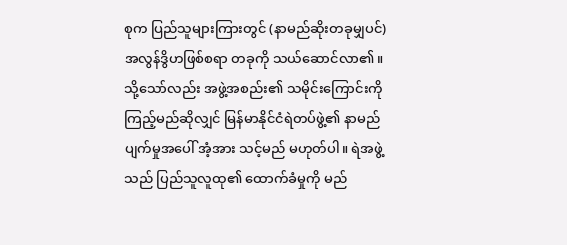စုက ပြည်သူများကြားတွင် (နာမည်ဆိုးတခုမျှပင်) အလွန်ဒွိဟဖြစ်စရာ တခုကို သယ်ဆောင်လာ၏။
သို့သော်လည်း အဖွဲ့အစည်း၏ သမိုင်းကြောင်းကို ကြည့်မည်ဆိုလျှင် မြန်မာနိုင်ငံရဲတပ်ဖွဲ့၏ နာမည်ပျက်မှုအပေါ် အံ့အား သင့်မည် မဟုတ်ပါ။ ရဲအဖွဲ့သည် ပြည်သူလူထု၏ ထောက်ခံမှုကို မည်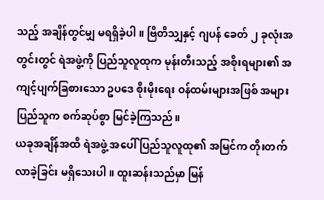သည့် အချိန်တွင်မျှ မရရှိခဲ့ပါ။ ဗြိတိသျှနှင့် ဂျပန် ခေတ် ၂ ခုလုံးအတွင်းတွင် ရဲအဖွဲ့ကို ပြည်သူလူထုက မုန်းတီးသည့် အစိုးရများ၏ အကျင့်ပျက်ခြစားသော ဥပဒေ စိုးမိုးရေး ဝန်ထမ်းများအဖြစ် အများပြည်သူက စက်ဆုပ်စွာ မြင်ခဲ့ကြသည်။
ယခုအချိန်အထိ ရဲအဖွဲ့ အပေါ် ပြည်သူလူထု၏ အမြင်က တိုးတက်လာခဲ့ခြင်း မရှိသေးပါ။ ထူးဆန်းသည်မှာ မြန်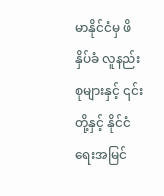မာနိုင်ငံမှ ဖိနှိပ်ခံ လူနည်းစုများနှင့် ၎င်းတို့နှင့် နိုင်ငံရေးအမြင်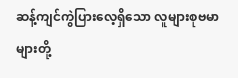ဆန့်ကျင်ကွဲပြားလေ့ရှိသော လူများစုဗမာများတို့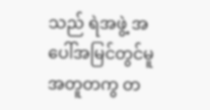သည် ရဲအဖွဲ့ အပေါ်အမြင်တွင်မူ အတူတကွ တ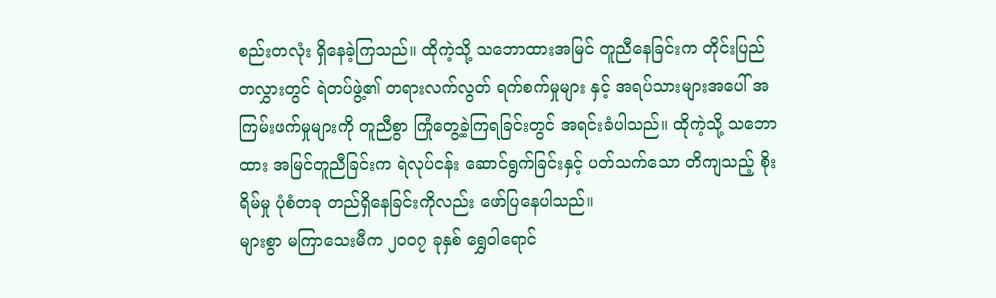စည်းတလုံး ရှိနေခဲ့ကြသည်။ ထိုကဲ့သို့ သဘောထားအမြင် တူညီနေခြင်းက တိုင်းပြည်တလွှားတွင် ရဲတပ်ဖွဲ့၏ တရားလက်လွတ် ရက်စက်မှုများ နှင့် အရပ်သားများအပေါ် အကြမ်းဖက်မှုများကို တူညီစွာ ကြုံတွေ့ခဲ့ကြရခြင်းတွင် အရင်းခံပါသည်။ ထိုကဲ့သို့ သဘောထား အမြင်တူညီခြင်းက ရဲလုပ်ငန်း ဆောင်ရွက်ခြင်းနှင့် ပတ်သက်သော တိကျသည့် စိုးရိမ်မှု ပုံစံတခု တည်ရှိနေခြင်းကိုလည်း ဖော်ပြနေပါသည်။
များစွာ မကြာသေးမီက ၂၀၀၇ ခုနှစ် ရွှေဝါရောင်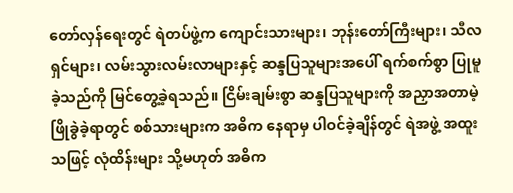တော်လှန်ရေးတွင် ရဲတပ်ဖွဲ့က ကျောင်းသားများ၊ ဘုန်းတော်ကြီးများ၊ သီလရှင်များ၊ လမ်းသွားလမ်းလာများနှင့် ဆန္ဒပြသူများအပေါ် ရက်စက်စွာ ပြုမူခဲ့သည်ကို မြင်တွေ့ခဲ့ရသည်။ ငြိမ်းချမ်းစွာ ဆန္ဒပြသူများကို အညှာအတာမဲ့ ဖြိုခွဲခဲ့ရာတွင် စစ်သားများက အဓိက နေရာမှ ပါဝင်ခဲ့ချိန်တွင် ရဲအဖွဲ့ အထူးသဖြင့် လုံထိန်းများ သို့မဟုတ် အဓိက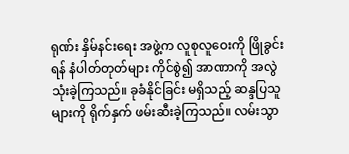ရုဏ်း နှိမ်နင်းရေး အဖွဲ့က လူစုလူဝေးကို ဖြိုခွင်းရန် နံပါတ်တုတ်များ ကိုင်စွဲ၍ အာဏာကို အလွဲသုံးခဲ့ကြသည်။ ခုခံနိုင်ခြင်း မရှိသည့် ဆန္ဒပြသူများကို ရိုက်နှက် ဖမ်းဆီးခဲ့ကြသည်။ လမ်းသွာ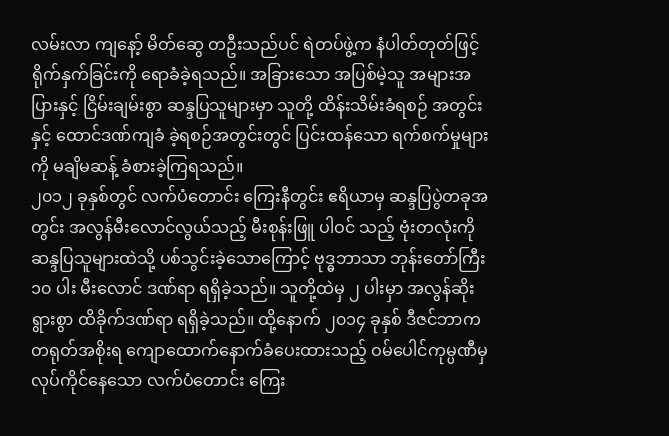လမ်းလာ ကျနော့် မိတ်ဆွေ တဦးသည်ပင် ရဲတပ်ဖွဲ့က နံပါတ်တုတ်ဖြင့် ရိုက်နှက်ခြင်းကို ရောခံခဲ့ရသည်။ အခြားသော အပြစ်မဲ့သူ အများအပြားနှင့် ငြိမ်းချမ်းစွာ ဆန္ဒပြသူများမှာ သူတို့ ထိန်းသိမ်းခံရစဉ် အတွင်းနှင့် ထောင်ဒဏ်ကျခံ ခဲ့ရစဉ်အတွင်းတွင် ပြင်းထန်သော ရက်စက်မှုများကို မချိမဆန့် ခံစားခဲ့ကြရသည်။
၂၀၁၂ ခုနှစ်တွင် လက်ပံတောင်း ကြေးနီတွင်း ဧရိယာမှ ဆန္ဒပြပွဲတခုအတွင်း အလွန်မီးလောင်လွယ်သည့် မီးစုန်းဖြူ ပါဝင် သည့် ဗုံးတလုံးကို ဆန္ဒပြသူများထဲသို့ ပစ်သွင်းခဲ့သောကြောင့် ဗုဒ္ဓဘာသာ ဘုန်းတော်ကြီး ၁၀ ပါး မီးလောင် ဒဏ်ရာ ရရှိခဲ့သည်။ သူတို့ထဲမှ ၂ ပါးမှာ အလွန်ဆိုးရွားစွာ ထိခိုက်ဒဏ်ရာ ရရှိခဲ့သည်။ ထို့နောက် ၂၀၁၄ ခုနှစ် ဒီဇင်ဘာက တရုတ်အစိုးရ ကျောထောက်နောက်ခံပေးထားသည့် ဝမ်ပေါင်ကုမ္ပဏီမှ လုပ်ကိုင်နေသော လက်ပံတောင်း ကြေး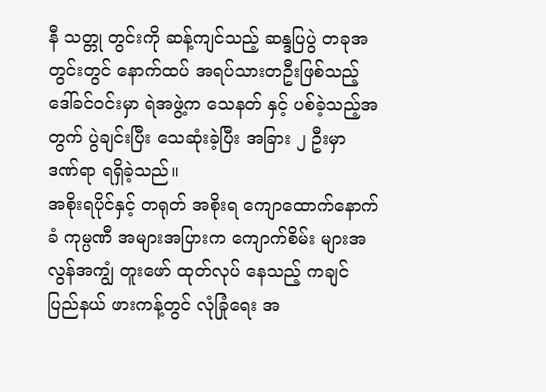နီ သတ္တု တွင်းကို ဆန့်ကျင်သည့် ဆန္ဒပြပွဲ တခုအတွင်းတွင် နောက်ထပ် အရပ်သားတဦးဖြစ်သည့် ဒေါ်ခင်ဝင်းမှာ ရဲအဖွဲ့က သေနတ် နှင့် ပစ်ခဲ့သည့်အတွက် ပွဲချင်းပြီး သေဆုံးခဲ့ပြီး အခြား ၂ ဦးမှာ ဒဏ်ရာ ရရှိခဲ့သည်။
အစိုးရပိုင်နှင့် တရုတ် အစိုးရ ကျောထောက်နောက်ခံ ကုမ္ပဏီ အများအပြားက ကျောက်စိမ်း များအလွန်အကျွံ တူးဖော် ထုတ်လုပ် နေသည့် ကချင်ပြည်နယ် ဖားကန့်တွင် လုံခြုံရေး အ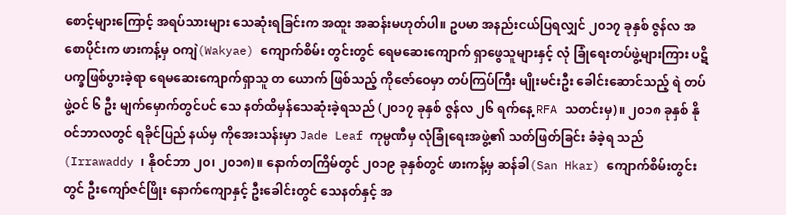စောင့်များကြောင့် အရပ်သားများ သေဆုံးရခြင်းက အထူး အဆန်းမဟုတ်ပါ။ ဥပမာ အနည်းငယ်ပြရလျှင် ၂၀၁၇ ခုနှစ် ဇွန်လ အစောပိုင်းက ဖားကန့်မှ ဝကျဲ(Wakyae) ကျောက်စိမ်း တွင်းတွင် ရေမဆေးကျောက် ရှာဖွေသူများနှင့် လုံ ခြုံရေးတပ်ဖွဲ့များကြား ပဋိပက္ခဖြစ်ပွားခဲ့ရာ ရေမဆေးကျောက်ရှာသူ တ ယောက် ဖြစ်သည့် ကိုဇော်ဝေမှာ တပ်ကြပ်ကြီး မျိုးမင်းဦး ခေါင်းဆောင်သည့် ရဲ တပ်ဖွဲ့ဝင် ၆ ဦး မျက်မှောက်တွင်ပင် သေ နတ်ထိမှန်သေဆုံးခဲ့ရသည် (၂၀၁၇ ခုနှစ် ဇွန်လ ၂၆ ရက်နေ့ RFA သတင်းမှ)။ ၂၀၁၈ ခုနှစ် နိုဝင်ဘာလတွင် ရခိုင်ပြည် နယ်မှ ကိုအေးသန်းမှာ Jade Leaf ကုမ္ပဏီမှ လုံခြုံရေးအဖွဲ့၏ သတ်ဖြတ်ခြင်း ခံခဲ့ရ သည်(Irrawaddy ၊ နိုဝင်ဘာ ၂၀၊ ၂၀၁၈)။ နောက်တကြိမ်တွင် ၂၀၁၉ ခုနှစ်တွင် ဖားကန့်မှ ဆန်ခါ(San Hkar) ကျောက်စိမ်းတွင်းတွင် ဦးကျော်ဇင်ဖြိုး နောက်ကျောနှင့် ဦးခေါင်းတွင် သေနတ်နှင့် အ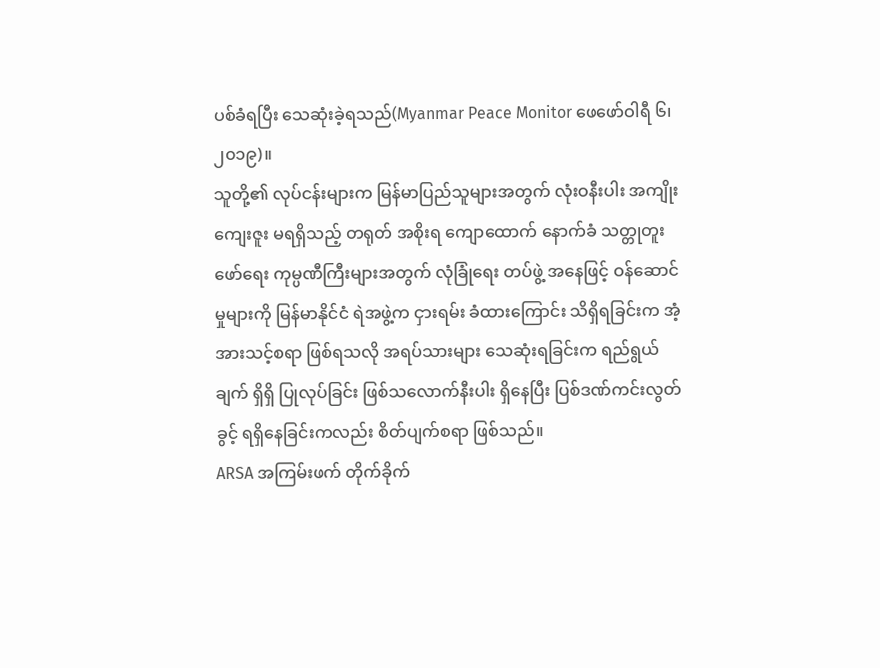ပစ်ခံရပြီး သေဆုံးခဲ့ရသည်(Myanmar Peace Monitor ဖေဖော်ဝါရီ ၆၊ ၂၀၁၉)။
သူတို့၏ လုပ်ငန်းများက မြန်မာပြည်သူများအတွက် လုံးဝနီးပါး အကျိုးကျေးဇူး မရရှိသည့် တရုတ် အစိုးရ ကျောထောက် နောက်ခံ သတ္တုတူးဖော်ရေး ကုမ္ပဏီကြီးများအတွက် လုံခြုံရေး တပ်ဖွဲ့ အနေဖြင့် ဝန်ဆောင်မှုများကို မြန်မာနိုင်ငံ ရဲအဖွဲ့က ငှားရမ်း ခံထားကြောင်း သိရှိရခြင်းက အံ့အားသင့်စရာ ဖြစ်ရသလို အရပ်သားများ သေဆုံးရခြင်းက ရည်ရွယ်ချက် ရှိရှိ ပြုလုပ်ခြင်း ဖြစ်သလောက်နီးပါး ရှိနေပြီး ပြစ်ဒဏ်ကင်းလွတ်ခွင့် ရရှိနေခြင်းကလည်း စိတ်ပျက်စရာ ဖြစ်သည်။
ARSA အကြမ်းဖက် တိုက်ခိုက်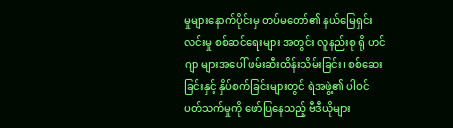မှုများနောက်ပိုင်းမှ တပ်မတော်၏ နယ်မြေရှင်းလင်းမှု စစ်ဆင်ရေးများ အတွင်း လူနည်းစု ရို ဟင်ဂျာ များအပေါ် ဖမ်းဆီးထိန်းသိမ်းခြင်း၊ စစ်ဆေးခြင်းနှင့် နှိပ်စက်ခြင်းများတွင် ရဲအဖွဲ့၏ ပါဝင် ပတ်သက်မှုကို ဖော်ပြနေသည့် ဗီဒီယိုများ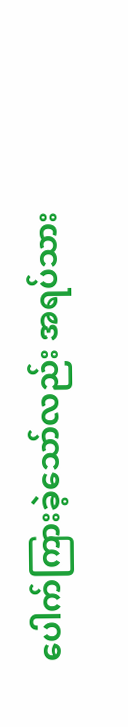ပေါက်ကြားခဲ့သော်လည်း အရပ်သား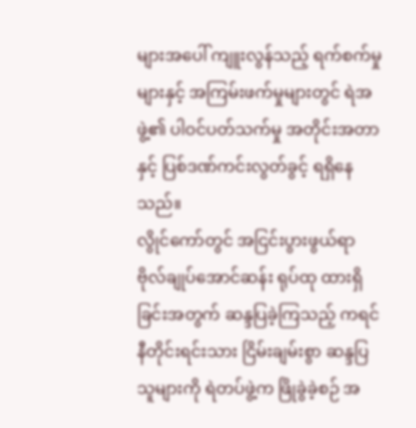များအပေါ် ကျူးလွန်သည့် ရက်စက်မှုများနှင့် အကြမ်းဖက်မှုများတွင် ရဲအဖွဲ့၏ ပါဝင်ပတ်သက်မှု အတိုင်းအတာနှင့် ပြစ်ဒဏ်ကင်းလွတ်ခွင့် ရရှိနေသည်။
လွိုင်ကော်တွင် အငြင်းပွားဖွယ်ရာ ဗိုလ်ချုပ်အောင်ဆန်း ရုပ်ထု ထားရှိခြင်းအတွက် ဆန္ဒပြခဲ့ကြသည့် ကရင်နီတိုင်းရင်းသား ငြိမ်းချမ်းစွာ ဆန္ဒပြသူများကို ရဲတပ်ဖွဲ့က ဖြိုခွဲခဲ့စဉ် အ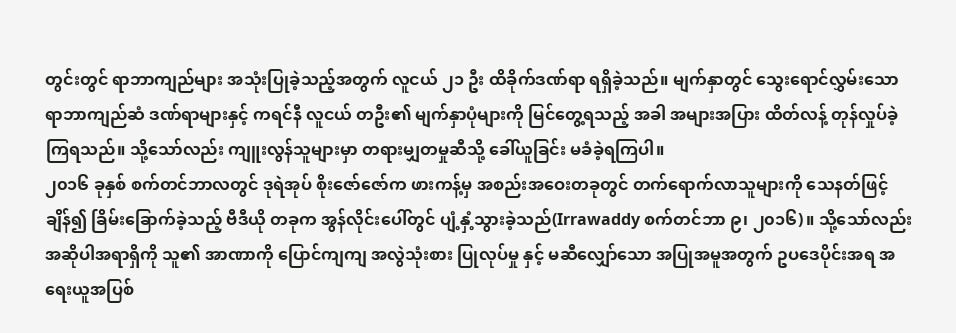တွင်းတွင် ရာဘာကျည်များ အသုံးပြုခဲ့သည့်အတွက် လူငယ် ၂၁ ဦး ထိခိုက်ဒဏ်ရာ ရရှိခဲ့သည်။ မျက်နှာတွင် သွေးရောင်လွှမ်းသော ရာဘာကျည်ဆံ ဒဏ်ရာများနှင့် ကရင်နီ လူငယ် တဦး၏ မျက်နှာပုံများကို မြင်တွေ့ရသည့် အခါ အများအပြား ထိတ်လန့် တုန်လှုပ်ခဲ့ကြရသည်။ သို့သော်လည်း ကျူးလွန်သူများမှာ တရားမျှတမှုဆီသို့ ခေါ်ယူခြင်း မခံခဲ့ရကြပါ။
၂၀၁၆ ခုနှစ် စက်တင်ဘာလတွင် ဒုရဲအုပ် စိုးဇော်ဇော်က ဖားကန့်မှ အစည်းအဝေးတခုတွင် တက်ရောက်လာသူများကို သေနတ်ဖြင့် ချိန်၍ ခြိမ်းခြောက်ခဲ့သည့် ဗီဒီယို တခုက အွန်လိုင်းပေါ်တွင် ပျံ့နှံ့သွားခဲ့သည်(Irrawaddy စက်တင်ဘာ ၉၊ ၂၀၁၆)။ သို့သော်လည်း အဆိုပါအရာရှိကို သူ၏ အာဏာကို ပြောင်ကျကျ အလွဲသုံးစား ပြုလုပ်မှု နှင့် မဆီလျှော်သော အပြုအမူအတွက် ဥပဒေပိုင်းအရ အရေးယူအပြစ်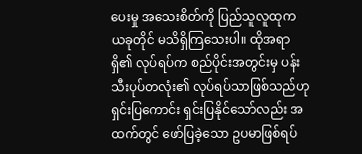ပေးမှု အသေးစိတ်ကို ပြည်သူလူထုက ယခုတိုင် မသိရှိကြသေးပါ။ ထိုအရာရှိ၏ လုပ်ရပ်က စည်ပိုင်းအတွင်းမှ ပန်းသီးပုပ်တလုံး၏ လုပ်ရပ်သာဖြစ်သည်ဟု ရှင်းပြကောင်း ရှင်းပြနိုင်သော်လည်း အထက်တွင် ဖော်ပြခဲ့သော ဥပမာဖြစ်ရပ်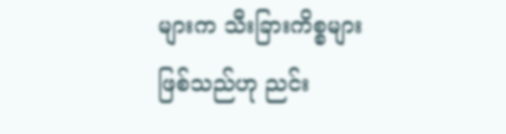များက သီးခြားကိစ္စများဖြစ်သည်ဟု ညင်း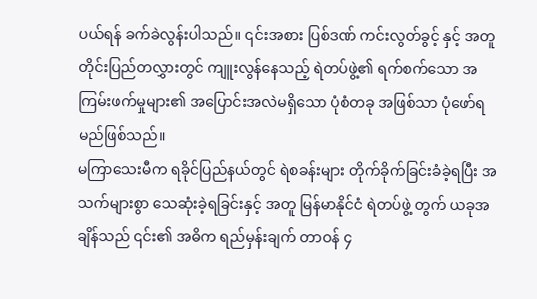ပယ်ရန် ခက်ခဲလွန်းပါသည်။ ၎င်းအစား ပြစ်ဒဏ် ကင်းလွတ်ခွင့် နှင့် အတူ တိုင်းပြည်တလွှားတွင် ကျူးလွန်နေသည့် ရဲတပ်ဖွဲ့၏ ရက်စက်သော အကြမ်းဖက်မှုများ၏ အပြောင်းအလဲမရှိသော ပုံစံတခု အဖြစ်သာ ပုံဖော်ရမည်ဖြစ်သည်။
မကြာသေးမီက ရခိုင်ပြည်နယ်တွင် ရဲစခန်းများ တိုက်ခိုက်ခြင်းခံခဲ့ရပြီး အသက်များစွာ သေဆုံးခဲ့ရခြင်းနှင့် အတူ မြန်မာနိုင်ငံ ရဲတပ်ဖွဲ့ တွက် ယခုအချိန်သည် ၎င်း၏ အဓိက ရည်မှန်းချက် တာဝန် ၄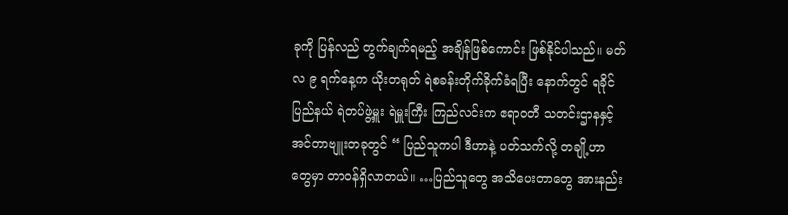ခုကို ပြန်လည် တွက်ချက်ရမည့် အချိန်ဖြစ်ကောင်း ဖြစ်နိုင်ပါသည်။ မတ်လ ၉ ရက်နေ့က ယိုးတရုတ် ရဲစခန်းတိုက်ခိုက်ခံရပြီး နောက်တွင် ရခိုင်ပြည်နယ် ရဲတပ်ဖွဲ့မှူး ရဲမှူးကြီး ကြည်လင်းက ဧရာဝတီ သတင်းဌာနနှင့် အင်တာဗျူးတခုတွင် “ ပြည်သူကပါ ဒီဟာနဲ့ ပတ်သက်လို့ တချို့ဟာတွေမှာ တာဝန်ရှိလာတယ်။ …ပြည်သူတွေ အသိပေးတာတွေ အားနည်း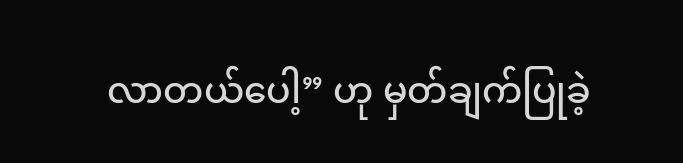လာတယ်ပေါ့” ဟု မှတ်ချက်ပြုခဲ့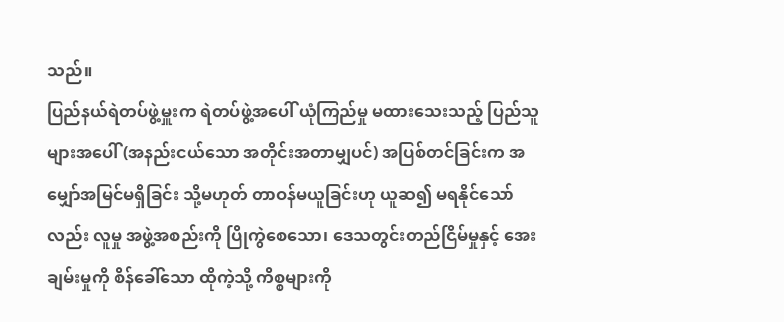သည်။
ပြည်နယ်ရဲတပ်ဖွဲ့မှူးက ရဲတပ်ဖွဲ့အပေါ် ယုံကြည်မှု မထားသေးသည့် ပြည်သူများအပေါ် (အနည်းငယ်သော အတိုင်းအတာမျှပင်) အပြစ်တင်ခြင်းက အမျှော်အမြင်မရှိခြင်း သို့မဟုတ် တာဝန်မယူခြင်းဟု ယူဆ၍ မရနိုင်သော်လည်း လူမှု အဖွဲ့အစည်းကို ပြိုကွဲစေသော၊ ဒေသတွင်းတည်ငြိမ်မှုနှင့် အေးချမ်းမှုကို စိန်ခေါ်သော ထိုကဲ့သို့ ကိစ္စများကို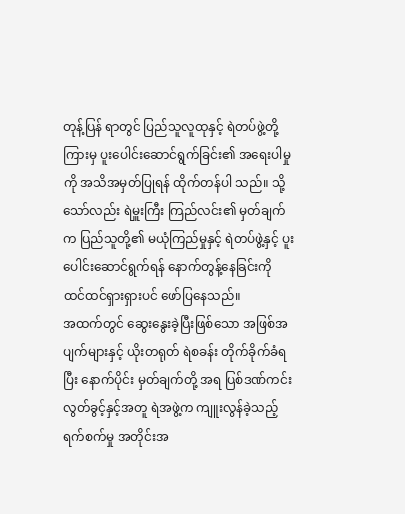တုန့်ပြန် ရာတွင် ပြည်သူလူထုနှင့် ရဲတပ်ဖွဲ့တို့ကြားမှ ပူးပေါင်းဆောင်ရွက်ခြင်း၏ အရေးပါမှုကို အသိအမှတ်ပြုရန် ထိုက်တန်ပါ သည်။ သို့သော်လည်း ရဲမှူးကြီး ကြည်လင်း၏ မှတ်ချက်က ပြည်သူတို့၏ မယုံကြည်မှုနှင့် ရဲတပ်ဖွဲ့နှင့် ပူးပေါင်းဆောင်ရွက်ရန် နောက်တွန့်နေခြင်းကို ထင်ထင်ရှားရှားပင် ဖော်ပြနေသည်။
အထက်တွင် ဆွေးနွေးခဲ့ပြီးဖြစ်သော အဖြစ်အပျက်များနှင့် ယိုးတရုတ် ရဲစခန်း တိုက်ခိုက်ခံရပြီး နောက်ပိုင်း မှတ်ချက်တို့ အရ ပြစ်ဒဏ်ကင်းလွတ်ခွင့်နှင့်အတူ ရဲအဖွဲ့က ကျူးလွန်ခဲ့သည့် ရက်စက်မှု အတိုင်းအ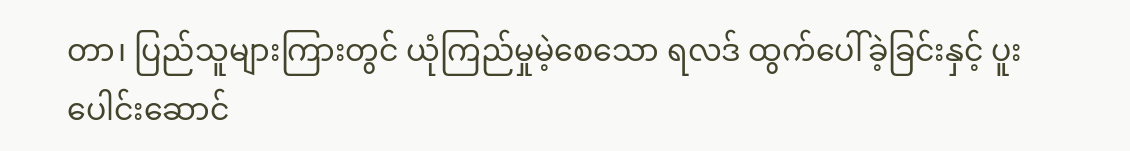တာ၊ ပြည်သူများကြားတွင် ယုံကြည်မှုမဲ့စေသော ရလဒ် ထွက်ပေါ်ခဲ့ခြင်းနှင့် ပူးပေါင်းဆောင်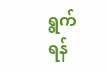ရွက်ရန်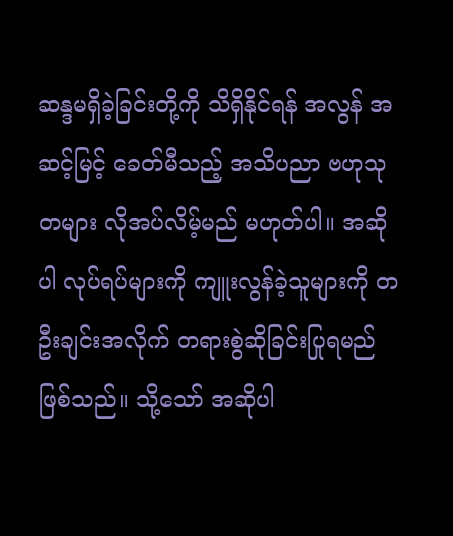ဆန္ဒမရှိခဲ့ခြင်းတို့ကို သိရှိနိုင်ရန် အလွန် အဆင့်မြင့် ခေတ်မီသည့် အသိပညာ ဗဟုသုတများ လိုအပ်လိမ့်မည် မဟုတ်ပါ။ အဆိုပါ လုပ်ရပ်များကို ကျူးလွန်ခဲ့သူများကို တဦးချင်းအလိုက် တရားစွဲဆိုခြင်းပြုရမည် ဖြစ်သည်။ သို့သော် အဆိုပါ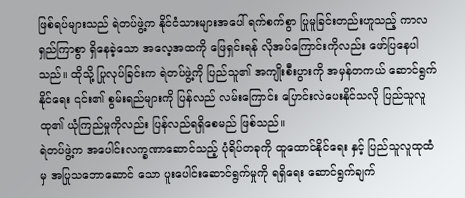ဖြစ်ရပ်များသည် ရဲတပ်ဖွဲ့က နိုင်ငံသားများအပေါ် ရက်စက်စွာ ပြုမူခြင်းတည်းဟူသည့် ကာလရှည်ကြာစွာ ရှိနေခဲ့သော အလေ့အထကို ဖြေရှင်းရန် လိုအပ်ကြောင်းကိုလည်း ဖော်ပြနေပါသည်။ ထိုသို့ ပြုလုပ်ခြင်းက ရဲတပ်ဖွဲ့ကို ပြည်သူ၏ အကျိုးစီးပွားကို အမှန်တကယ် ဆောင်ရွက်နိုင်ရေး ၎င်း၏ စွမ်းရည်များကို ပြန်လည် လမ်းကြောင်း ပြောင်းလဲပေးနိုင်သလို ပြည်သူလူထု၏ ယုံကြည်မှုကိုလည်း ပြန်လည်ရရှိစေမည် ဖြစ်သည်။
ရဲတပ်ဖွဲ့က အပေါင်းလက္ခဏာဆောင်သည့် ပုံရိပ်တခုကို ထူထောင်နိုင်ရေး နှင့် ပြည်သူလူထုထံမှ အပြုသဘောဆောင် သော ပူးပေါင်းဆောင်ရွက်မှုကို ရရှိရေး ဆောင်ရွက်ချက်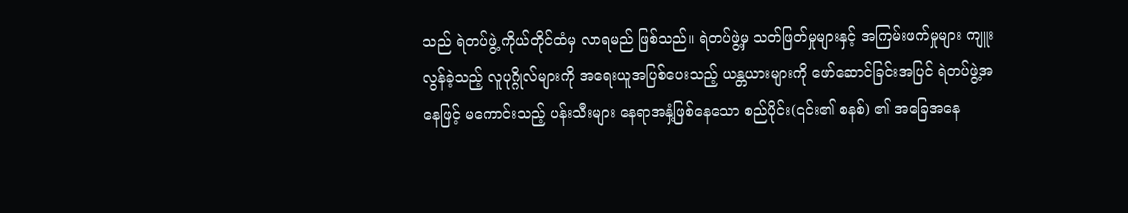သည် ရဲတပ်ဖွဲ့ ကိုယ်တိုင်ထံမှ လာရမည် ဖြစ်သည်။ ရဲတပ်ဖွဲ့မှ သတ်ဖြတ်မှုများနှင့် အကြမ်းဖက်မှုများ ကျူးလွန်ခဲ့သည့် လူပုဂ္ဂိုလ်များကို အရေးယူအပြစ်ပေးသည့် ယန္တယားများကို ဖော်ဆောင်ခြင်းအပြင် ရဲတပ်ဖွဲ့အနေဖြင့် မကောင်းသည့် ပန်းသီးများ နေရာအနှံ့ဖြစ်နေသော စည်ပိုင်း(၎င်း၏ စနစ်) ၏ အခြေအနေ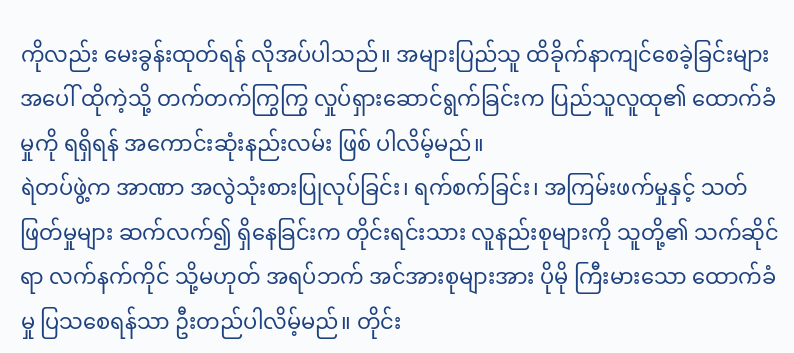ကိုလည်း မေးခွန်းထုတ်ရန် လိုအပ်ပါသည်။ အများပြည်သူ ထိခိုက်နာကျင်စေခဲ့ခြင်းများအပေါ် ထိုကဲ့သို့ တက်တက်ကြွကြွ လှုပ်ရှားဆောင်ရွက်ခြင်းက ပြည်သူလူထု၏ ထောက်ခံမှုကို ရရှိရန် အကောင်းဆုံးနည်းလမ်း ဖြစ် ပါလိမ့်မည်။
ရဲတပ်ဖွဲ့က အာဏာ အလွဲသုံးစားပြုလုပ်ခြင်း၊ ရက်စက်ခြင်း၊ အကြမ်းဖက်မှုနှင့် သတ်ဖြတ်မှုများ ဆက်လက်၍ ရှိနေခြင်းက တိုင်းရင်းသား လူနည်းစုများကို သူတို့၏ သက်ဆိုင်ရာ လက်နက်ကိုင် သို့မဟုတ် အရပ်ဘက် အင်အားစုများအား ပိုမို ကြီးမားသော ထောက်ခံမှု ပြသစေရန်သာ ဦးတည်ပါလိမ့်မည်။ တိုင်း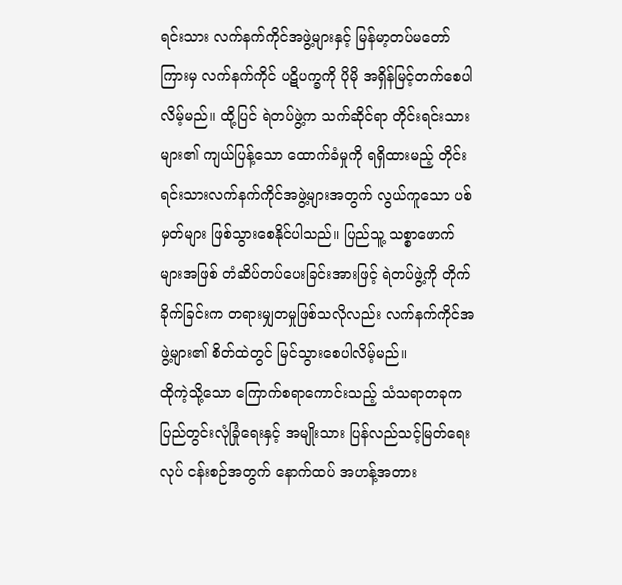ရင်းသား လက်နက်ကိုင်အဖွဲ့များနှင့် မြန်မာ့တပ်မတော် ကြားမှ လက်နက်ကိုင် ပဋိပက္ခကို ပိုမို အရှိန်မြင့်တက်စေပါလိမ့်မည်။ ထို့ပြင် ရဲတပ်ဖွဲ့က သက်ဆိုင်ရာ တိုင်းရင်းသားများ၏ ကျယ်ပြန့်သော ထောက်ခံမှုကို ရရှိထားမည့် တိုင်းရင်းသားလက်နက်ကိုင်အဖွဲ့များအတွက် လွယ်ကူသော ပစ်မှတ်များ ဖြစ်သွားစေနိုင်ပါသည်။ ပြည်သူ့ သစ္စာဖောက်များအဖြစ် တံဆိပ်တပ်ပေးခြင်းအားဖြင့် ရဲတပ်ဖွဲ့ကို တိုက်ခိုက်ခြင်းက တရားမျှတမှုဖြစ်သလိုလည်း လက်နက်ကိုင်အဖွဲ့များ၏ စိတ်ထဲတွင် မြင်သွားစေပါလိမ့်မည်။
ထိုကဲ့သို့သော ကြောက်စရာကောင်းသည့် သံသရာတခုက ပြည်တွင်းလုံခြုံရေးနှင့် အမျိုးသား ပြန်လည်သင့်မြတ်ရေး လုပ် ငန်းစဉ်အတွက် နောက်ထပ် အဟန့်အတား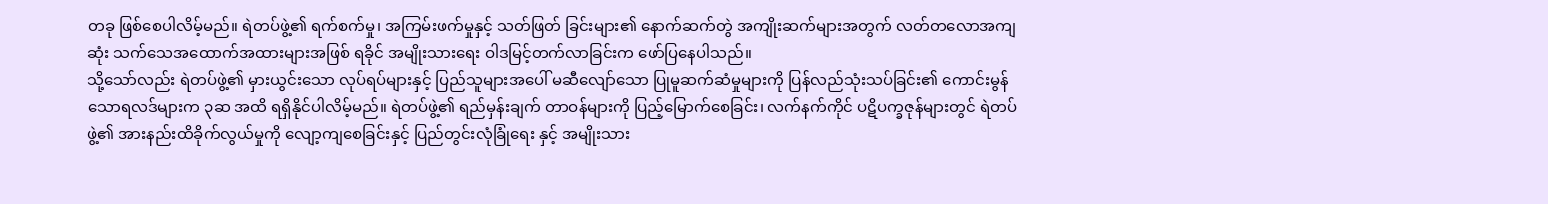တခု ဖြစ်စေပါလိမ့်မည်။ ရဲတပ်ဖွဲ့၏ ရက်စက်မှု၊ အကြမ်းဖက်မှုနှင့် သတ်ဖြတ် ခြင်းများ၏ နောက်ဆက်တွဲ အကျိုးဆက်များအတွက် လတ်တလောအကျဆုံး သက်သေအထောက်အထားများအဖြစ် ရခိုင် အမျိုးသားရေး ဝါဒမြင့်တက်လာခြင်းက ဖော်ပြနေပါသည်။
သို့သော်လည်း ရဲတပ်ဖွဲ့၏ မှားယွင်းသော လုပ်ရပ်များနှင့် ပြည်သူများအပေါ် မဆီလျော်သော ပြုမူဆက်ဆံမှုများကို ပြန်လည်သုံးသပ်ခြင်း၏ ကောင်းမွန်သောရလဒ်များက ၃ဆ အထိ ရရှိနိုင်ပါလိမ့်မည်။ ရဲတပ်ဖွဲ့၏ ရည်မှန်းချက် တာဝန်များကို ပြည့်မြောက်စေခြင်း၊ လက်နက်ကိုင် ပဋိပက္ခဇုန်များတွင် ရဲတပ်ဖွဲ့၏ အားနည်းထိခိုက်လွယ်မှုကို လျော့ကျစေခြင်းနှင့် ပြည်တွင်းလုံခြုံရေး နှင့် အမျိုးသား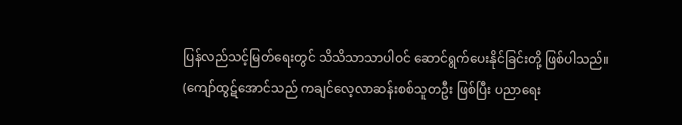ပြန်လည်သင့်မြတ်ရေးတွင် သိသိသာသာပါဝင် ဆောင်ရွက်ပေးနိုင်ခြင်းတို့ ဖြစ်ပါသည်။
(ကျော်ထွဋ်အောင်သည် ကချင်လေ့လာဆန်းစစ်သူတဦး ဖြစ်ပြီး ပညာရေး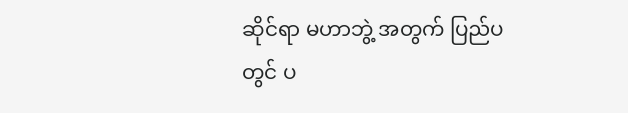ဆိုင်ရာ မဟာဘွဲ့ အတွက် ပြည်ပတွင် ပ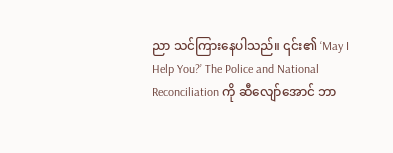ညာ သင်ကြားနေပါသည်။ ၎င်း၏ ‘May I Help You?’ The Police and National Reconciliation ကို ဆီလျော်အောင် ဘာ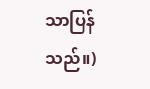သာပြန်သည်။)